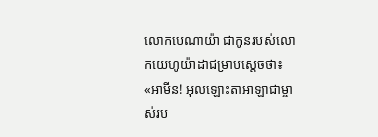លោកបេណាយ៉ា ជាកូនរបស់លោកយេហូយ៉ាដាជម្រាបស្តេចថា៖ «អាមីន! អុលឡោះតាអាឡាជាម្ចាស់រប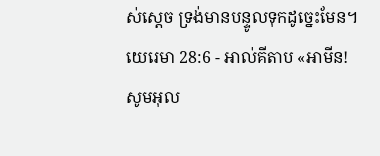ស់ស្តេច ទ្រង់មានបន្ទូលទុកដូច្នេះមែន។
យេរេមា 28:6 - អាល់គីតាប «អាមីន! សូមអុល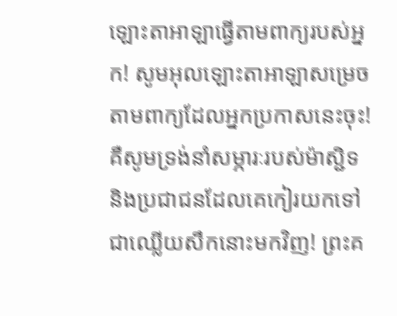ឡោះតាអាឡាធ្វើតាមពាក្យរបស់អ្នក! សូមអុលឡោះតាអាឡាសម្រេចតាមពាក្យដែលអ្នកប្រកាសនេះចុះ! គឺសូមទ្រង់នាំសម្ភារៈរបស់ម៉ាស្ជិទ និងប្រជាជនដែលគេកៀរយកទៅជាឈ្លើយសឹកនោះមកវិញ! ព្រះគ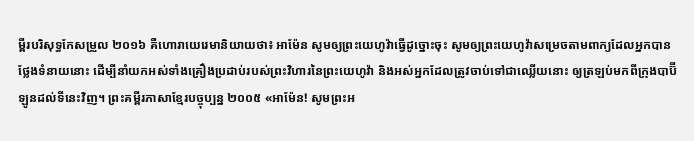ម្ពីរបរិសុទ្ធកែសម្រួល ២០១៦ គឺហោរាយេរេមានិយាយថា៖ អាម៉ែន សូមឲ្យព្រះយេហូវ៉ាធ្វើដូច្នោះចុះ សូមឲ្យព្រះយេហូវ៉ាសម្រេចតាមពាក្យដែលអ្នកបានថ្លែងទំនាយនោះ ដើម្បីនាំយកអស់ទាំងគ្រឿងប្រដាប់របស់ព្រះវិហារនៃព្រះយេហូវ៉ា និងអស់អ្នកដែលត្រូវចាប់ទៅជាឈ្លើយនោះ ឲ្យត្រឡប់មកពីក្រុងបាប៊ីឡូនដល់ទីនេះវិញ។ ព្រះគម្ពីរភាសាខ្មែរបច្ចុប្បន្ន ២០០៥ «អាម៉ែន! សូមព្រះអ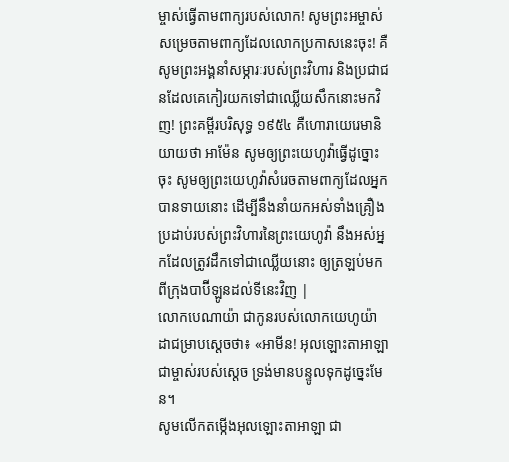ម្ចាស់ធ្វើតាមពាក្យរបស់លោក! សូមព្រះអម្ចាស់សម្រេចតាមពាក្យដែលលោកប្រកាសនេះចុះ! គឺសូមព្រះអង្គនាំសម្ភារៈរបស់ព្រះវិហារ និងប្រជាជនដែលគេកៀរយកទៅជាឈ្លើយសឹកនោះមកវិញ! ព្រះគម្ពីរបរិសុទ្ធ ១៩៥៤ គឺហោរាយេរេមានិយាយថា អាម៉ែន សូមឲ្យព្រះយេហូវ៉ាធ្វើដូច្នោះចុះ សូមឲ្យព្រះយេហូវ៉ាសំរេចតាមពាក្យដែលអ្នកបានទាយនោះ ដើម្បីនឹងនាំយកអស់ទាំងគ្រឿងប្រដាប់របស់ព្រះវិហារនៃព្រះយេហូវ៉ា នឹងអស់អ្នកដែលត្រូវដឹកទៅជាឈ្លើយនោះ ឲ្យត្រឡប់មកពីក្រុងបាប៊ីឡូនដល់ទីនេះវិញ |
លោកបេណាយ៉ា ជាកូនរបស់លោកយេហូយ៉ាដាជម្រាបស្តេចថា៖ «អាមីន! អុលឡោះតាអាឡាជាម្ចាស់របស់ស្តេច ទ្រង់មានបន្ទូលទុកដូច្នេះមែន។
សូមលើកតម្កើងអុលឡោះតាអាឡា ជា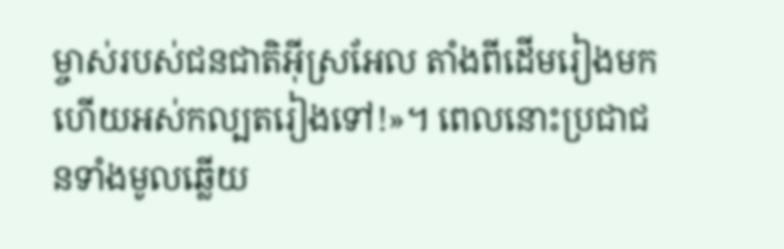ម្ចាស់របស់ជនជាតិអ៊ីស្រអែល តាំងពីដើមរៀងមក ហើយអស់កល្បតរៀងទៅ!»។ ពេលនោះប្រជាជនទាំងមូលឆ្លើយ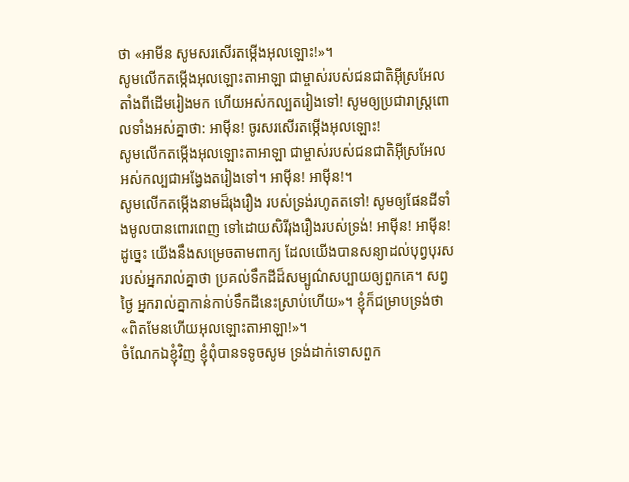ថា «អាមីន សូមសរសើរតម្កើងអុលឡោះ!»។
សូមលើកតម្កើងអុលឡោះតាអាឡា ជាម្ចាស់របស់ជនជាតិអ៊ីស្រអែល តាំងពីដើមរៀងមក ហើយអស់កល្បតរៀងទៅ! សូមឲ្យប្រជារាស្ត្រពោលទាំងអស់គ្នាថា: អាម៉ីន! ចូរសរសើរតម្កើងអុលឡោះ!
សូមលើកតម្កើងអុលឡោះតាអាឡា ជាម្ចាស់របស់ជនជាតិអ៊ីស្រអែល អស់កល្បជាអង្វែងតរៀងទៅ។ អាម៉ីន! អាម៉ីន!។
សូមលើកតម្កើងនាមដ៏រុងរឿង របស់ទ្រង់រហូតតទៅ! សូមឲ្យផែនដីទាំងមូលបានពោរពេញ ទៅដោយសិរីរុងរឿងរបស់ទ្រង់! អាម៉ីន! អាម៉ីន!
ដូច្នេះ យើងនឹងសម្រេចតាមពាក្យ ដែលយើងបានសន្យាដល់បុព្វបុរសរបស់អ្នករាល់គ្នាថា ប្រគល់ទឹកដីដ៏សម្បូណ៌សប្បាយឲ្យពួកគេ។ សព្វថ្ងៃ អ្នករាល់គ្នាកាន់កាប់ទឹកដីនេះស្រាប់ហើយ»។ ខ្ញុំក៏ជម្រាបទ្រង់ថា «ពិតមែនហើយអុលឡោះតាអាឡា!»។
ចំណែកឯខ្ញុំវិញ ខ្ញុំពុំបានទទូចសូម ទ្រង់ដាក់ទោសពួក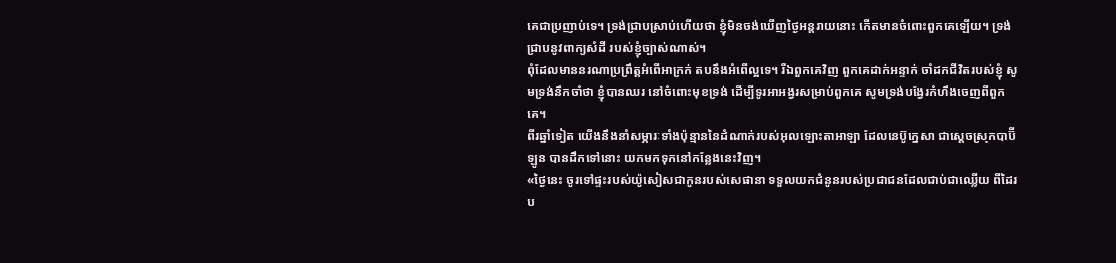គេជាប្រញាប់ទេ។ ទ្រង់ជ្រាបស្រាប់ហើយថា ខ្ញុំមិនចង់ឃើញថ្ងៃអន្តរាយនោះ កើតមានចំពោះពួកគេឡើយ។ ទ្រង់ជ្រាបនូវពាក្យសំដី របស់ខ្ញុំច្បាស់ណាស់។
ពុំដែលមាននរណាប្រព្រឹត្តអំពើអាក្រក់ តបនឹងអំពើល្អទេ។ រីឯពួកគេវិញ ពួកគេដាក់អន្ទាក់ ចាំដកជីវិតរបស់ខ្ញុំ សូមទ្រង់នឹកចាំថា ខ្ញុំបានឈរ នៅចំពោះមុខទ្រង់ ដើម្បីទូរអាអង្វរសម្រាប់ពួកគេ សូមទ្រង់បង្វែរកំហឹងចេញពីពួកគេ។
ពីរឆ្នាំទៀត យើងនឹងនាំសម្ភារៈទាំងប៉ុន្មាននៃដំណាក់របស់អុលឡោះតាអាឡា ដែលនេប៊ូក្នេសា ជាស្ដេចស្រុកបាប៊ីឡូន បានដឹកទៅនោះ យកមកទុកនៅកន្លែងនេះវិញ។
«ថ្ងៃនេះ ចូរទៅផ្ទះរបស់យ៉ូសៀសជាកូនរបស់សេផានា ទទួលយកជំនូនរបស់ប្រជាជនដែលជាប់ជាឈ្លើយ ពីដៃរប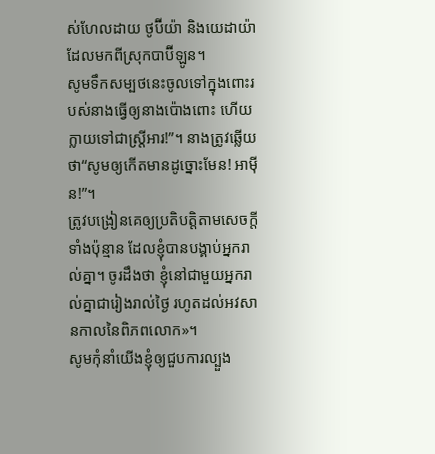ស់ហែលដាយ ថូប៊ីយ៉ា និងយេដាយ៉ា ដែលមកពីស្រុកបាប៊ីឡូន។
សូមទឹកសម្បថនេះចូលទៅក្នុងពោះរបស់នាងធ្វើឲ្យនាងប៉ោងពោះ ហើយក្លាយទៅជាស្ត្រីអារ!”។ នាងត្រូវឆ្លើយថា“សូមឲ្យកើតមានដូច្នោះមែន! អាម៉ីន!”។
ត្រូវបង្រៀនគេឲ្យប្រតិបត្ដិតាមសេចក្ដីទាំងប៉ុន្មាន ដែលខ្ញុំបានបង្គាប់អ្នករាល់គ្នា។ ចូរដឹងថា ខ្ញុំនៅជាមួយអ្នករាល់គ្នាជារៀងរាល់ថ្ងៃ រហូតដល់អវសានកាលនៃពិភពលោក»។
សូមកុំនាំយើងខ្ញុំឲ្យជួបការល្បួង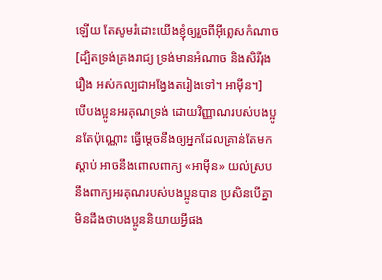ឡើយ តែសូមរំដោះយើងខ្ញុំឲ្យរួចពីអ៊ីព្លេសកំណាច [ដ្បិតទ្រង់គ្រងរាជ្យ ទ្រង់មានអំណាច និងសិរីរុងរឿង អស់កល្បជាអង្វែងតរៀងទៅ។ អាម៉ីន។]
បើបងប្អូនអរគុណទ្រង់ ដោយវិញ្ញាណរបស់បងប្អូនតែប៉ុណ្ណោះ ធ្វើម្ដេចនឹងឲ្យអ្នកដែលគ្រាន់តែមកស្ដាប់ អាចនឹងពោលពាក្យ «អាម៉ីន» យល់ស្របនឹងពាក្យអរគុណរបស់បងប្អូនបាន ប្រសិនបើគ្នាមិនដឹងថាបងប្អូននិយាយអ្វីផង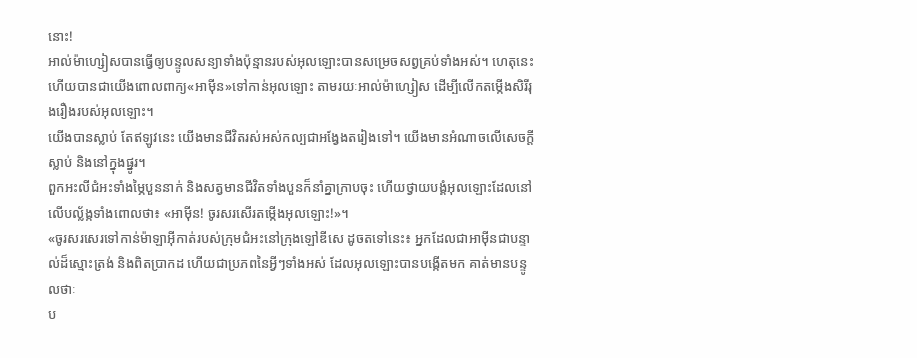នោះ!
អាល់ម៉ាហ្សៀសបានធ្វើឲ្យបន្ទូលសន្យាទាំងប៉ុន្មានរបស់អុលឡោះបានសម្រេចសព្វគ្រប់ទាំងអស់។ ហេតុនេះហើយបានជាយើងពោលពាក្យ«អាម៉ីន»ទៅកាន់អុលឡោះ តាមរយៈអាល់ម៉ាហ្សៀស ដើម្បីលើកតម្កើងសិរីរុងរឿងរបស់អុលឡោះ។
យើងបានស្លាប់ តែឥឡូវនេះ យើងមានជីវិតរស់អស់កល្បជាអង្វែងតរៀងទៅ។ យើងមានអំណាចលើសេចក្ដីស្លាប់ និងនៅក្នុងផ្នូរ។
ពួកអះលីជំអះទាំងម្ភៃបួននាក់ និងសត្វមានជីវិតទាំងបួនក៏នាំគ្នាក្រាបចុះ ហើយថ្វាយបង្គំអុលឡោះដែលនៅលើបល្ល័ង្កទាំងពោលថា៖ «អាម៉ីន! ចូរសរសើរតម្កើងអុលឡោះ!»។
«ចូរសរសេរទៅកាន់ម៉ាឡាអ៊ីកាត់របស់ក្រុមជំអះនៅក្រុងឡៅឌីសេ ដូចតទៅនេះ៖ អ្នកដែលជាអាម៉ីនជាបន្ទាល់ដ៏ស្មោះត្រង់ និងពិតប្រាកដ ហើយជាប្រភពនៃអ្វីៗទាំងអស់ ដែលអុលឡោះបានបង្កើតមក គាត់មានបន្ទូលថាៈ
ប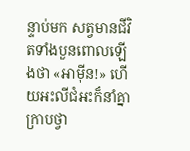ន្ទាប់មក សត្វមានជីវិតទាំងបួនពោលឡើងថា «អាម៉ីន!» ហើយអះលីជំអះក៏នាំគ្នាក្រាបថ្វា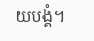យបង្គំ។